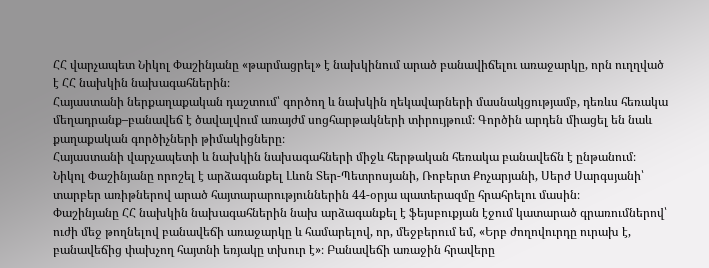ՀՀ վարչապետ Նիկոլ Փաշինյանը «թարմացրել» է նախկինում արած բանավիճելու առաջարկը, որն ուղղված է ՀՀ նախկին նախագահներին։
Հայաստանի ներքաղաքական դաշտում՝ գործող և նախկին ղեկավարների մասնակցությամբ, դեռևս հեռակա մեղադրանք–բանավեճ է ծավալվում առայժմ սոցհարթակների տիրույթում։ Գործին արդեն միացել են նաև քաղաքական գործիչների թիմակիցները։
Հայաստանի վարչապետի և նախկին նախագահների միջև հերթական հեռակա բանավեճն է ընթանում։ Նիկոլ Փաշինյանը որոշել է արձագանքել Լևոն Տեր-Պետրոսյանի, Ռոբերտ Քոչարյանի, Սերժ Սարգսյանի՝ տարբեր առիթներով արած հայտարարություններին 44-օրյա պատերազմը հրահրելու մասին։
Փաշինյանը ՀՀ նախկին նախագահներին նախ արձագանքել է ֆեյսբուքյան էջում կատարած գրառումներով՝ ուժի մեջ թողնելով բանավեճի առաջարկը և համարելով, որ, մեջբերում եմ, «Երբ ժողովուրդը ուրախ է, բանավեճից փախչող հայտնի եռյակը տխուր է»։ Բանավեճի առաջին հրավերը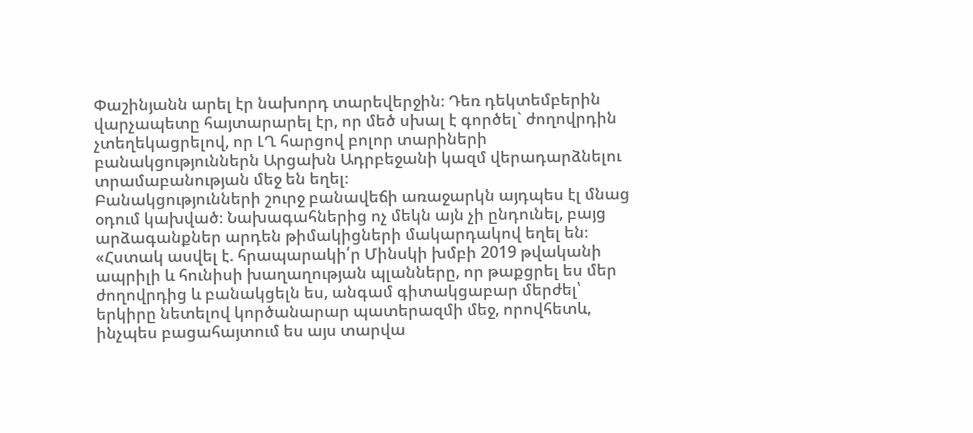Փաշինյանն արել էր նախորդ տարեվերջին։ Դեռ դեկտեմբերին վարչապետը հայտարարել էր, որ մեծ սխալ է գործել` ժողովրդին չտեղեկացրելով, որ ԼՂ հարցով բոլոր տարիների բանակցություններն Արցախն Ադրբեջանի կազմ վերադարձնելու տրամաբանության մեջ են եղել։
Բանակցությունների շուրջ բանավեճի առաջարկն այդպես էլ մնաց օդում կախված։ Նախագահներից ոչ մեկն այն չի ընդունել, բայց արձագանքներ արդեն թիմակիցների մակարդակով եղել են։
«Հստակ ասվել է. հրապարակի՛ր Մինսկի խմբի 2019 թվականի ապրիլի և հունիսի խաղաղության պլանները, որ թաքցրել ես մեր ժողովրդից և բանակցելն ես, անգամ գիտակցաբար մերժել՝ երկիրը նետելով կործանարար պատերազմի մեջ, որովհետև, ինչպես բացահայտում ես այս տարվա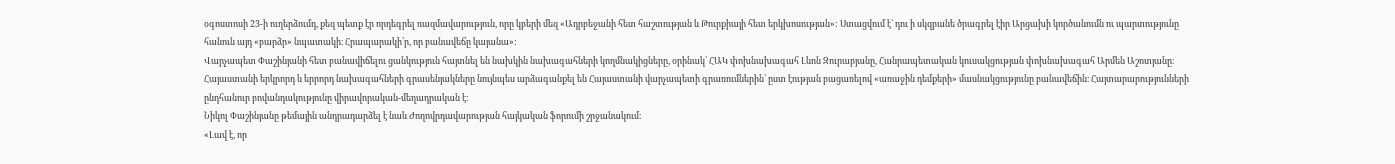օգոստոսի 23-ի ուղերձումդ, քեզ պետք էր որդեգրել ռազմավարություն, որը կբերի մեզ «Ադրբեջանի հետ հաշտության և Թուրքիայի հետ երկխոսության»: Ստացվում է` դու ի սկզբանե ծրագրել էիր Արցախի կործանումն ու պարտությունը հանուն այդ «բարձր» նպատակի։ Հրապարակի՛ր, որ բանավեճը կայանա»:
Վարչապետ Փաշինյանի հետ բանավիճելու ցանկություն հայտնել են նախկին նախագահների կողմնակիցները, օրինակ՝ ՀԱԿ փոխնախագահ Լևոն Զուրաբյանը, Հանրապետական կուսակցության փոխնախագահ Արմեն Աշոտյանը։ Հայաստանի երկրորդ և երրորդ նախագահների գրասենյակները նույնպես արձագանքել են Հայաստանի վարչապետի գրառումներին՝ ըստ էության բացառելով «առաջին դեմքերի» մասնակցությունը բանավեճին։ Հայտարարությունների ընդհանուր բովանդակությունը վիրավորական-մեղադրական է։
Նիկոլ Փաշինյանը թեմային անդրադարձել է նաև Ժողովրդավարության հայկական ֆորումի շրջանակում։
«Լավ է, որ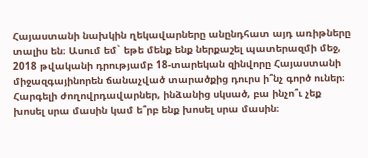Հայաստանի նախկին ղեկավարները անընդհատ այդ առիթները տալիս են։ Ասում եմ` եթե մենք ենք ներքաշել պատերազմի մեջ, 2018 թվականի դրությամբ 18-տարեկան զինվորը Հայաստանի միջազգայինորեն ճանաչված տարածքից դուրս ի՞նչ գործ ուներ։ Հարգելի ժողովրդավարներ, ինձանից սկսած, բա ինչո՞ւ չեք խոսել սրա մասին կամ ե՞րբ ենք խոսել սրա մասին։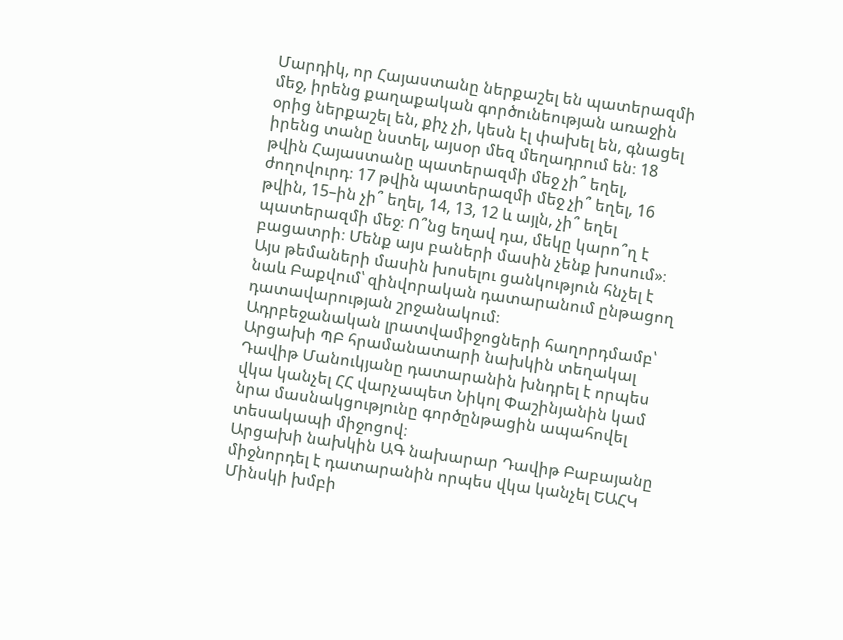Մարդիկ, որ Հայաստանը ներքաշել են պատերազմի մեջ, իրենց քաղաքական գործունեության առաջին օրից ներքաշել են, քիչ չի, կեսն էլ փախել են, գնացել իրենց տանը նստել, այսօր մեզ մեղադրում են։ 18 թվին Հայաստանը պատերազմի մեջ չի՞ եղել, ժողովուրդ։ 17 թվին պատերազմի մեջ չի՞ եղել, 16 թվին, 15–ին չի՞ եղել, 14, 13, 12 և այլն, չի՞ եղել պատերազմի մեջ։ Ո՞նց եղավ դա, մեկը կարո՞ղ է բացատրի։ Մենք այս բաների մասին չենք խոսում»։
Այս թեմաների մասին խոսելու ցանկություն հնչել է նաև Բաքվում՝ զինվորական դատարանում ընթացող դատավարության շրջանակում։
Ադրբեջանական լրատվամիջոցների հաղորդմամբ՝ Արցախի ՊԲ հրամանատարի նախկին տեղակալ Դավիթ Մանուկյանը դատարանին խնդրել է որպես վկա կանչել ՀՀ վարչապետ Նիկոլ Փաշինյանին կամ նրա մասնակցությունը գործընթացին ապահովել տեսակապի միջոցով։
Արցախի նախկին ԱԳ նախարար Դավիթ Բաբայանը միջնորդել է դատարանին որպես վկա կանչել ԵԱՀԿ Մինսկի խմբի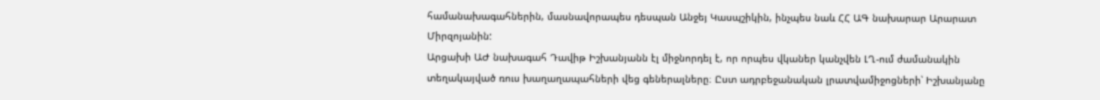համանախագահներին, մասնավորապես դեսպան Անջեյ Կասպշիկին, ինչպես նաև ՀՀ ԱԳ նախարար Արարատ Միրզոյանին:
Արցախի ԱԺ նախագահ Դավիթ Իշխանյանն էլ միջնորդել է, որ որպես վկաներ կանչվեն ԼՂ-ում ժամանակին տեղակայված ռուս խաղաղապահների վեց գեներալները։ Ըստ ադրբեջանական լրատվամիջոցների՝ Իշխանյանը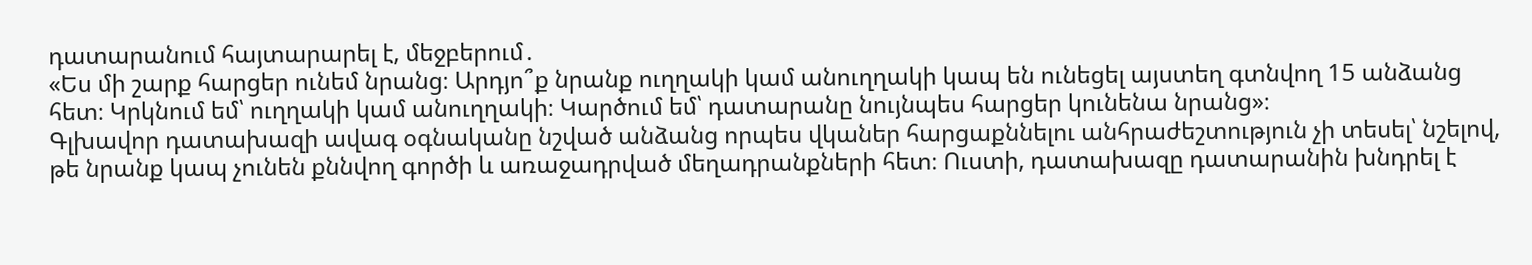դատարանում հայտարարել է, մեջբերում․
«Ես մի շարք հարցեր ունեմ նրանց։ Արդյո՞ք նրանք ուղղակի կամ անուղղակի կապ են ունեցել այստեղ գտնվող 15 անձանց հետ։ Կրկնում եմ՝ ուղղակի կամ անուղղակի։ Կարծում եմ՝ դատարանը նույնպես հարցեր կունենա նրանց»։
Գլխավոր դատախազի ավագ օգնականը նշված անձանց որպես վկաներ հարցաքննելու անհրաժեշտություն չի տեսել՝ նշելով, թե նրանք կապ չունեն քննվող գործի և առաջադրված մեղադրանքների հետ։ Ուստի, դատախազը դատարանին խնդրել է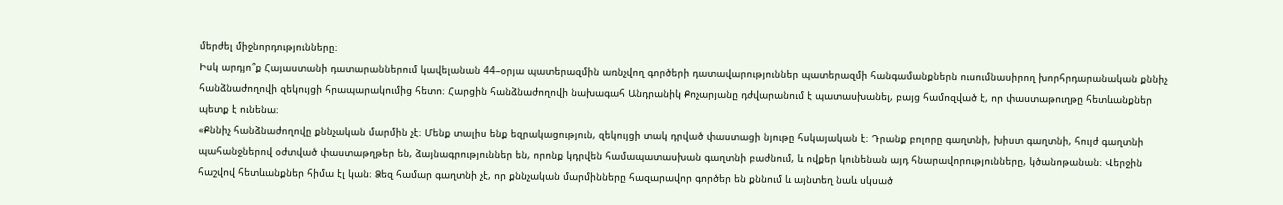մերժել միջնորդությունները։
Իսկ արդյո՞ք Հայաստանի դատարաններում կավելանան 44–օրյա պատերազմին առնչվող գործերի դատավարություններ պատերազմի հանգամանքներն ուսումնասիրող խորհրդարանական քննիչ հանձնաժողովի զեկույցի հրապարակումից հետո։ Հարցին հանձնաժողովի նախագահ Անդրանիկ Քոչարյանը դժվարանում է պատասխանել, բայց համոզված է, որ փաստաթուղթը հետևանքներ պետք է ունենա։
«Քննիչ հանձնաժողովը քննչական մարմին չէ։ Մենք տալիս ենք եզրակացություն, զեկույցի տակ դրված փաստացի նյութը հսկայական է։ Դրանք բոլորը գաղտնի, խիստ գաղտնի, հույժ գաղտնի պահանջներով օժտված փաստաթղթեր են, ձայնագրություններ են, որոնք կդրվեն համապատասխան գաղտնի բաժնում, և ովքեր կունենան այդ հնարավորությունները, կծանոթանան։ Վերջին հաշվով հետևանքներ հիմա էլ կան։ Ձեզ համար գաղտնի չէ, որ քննչական մարմինները հազարավոր գործեր են քննում և այնտեղ նաև սկսած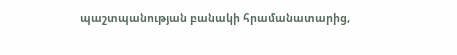պաշտպանության բանակի հրամանատարից,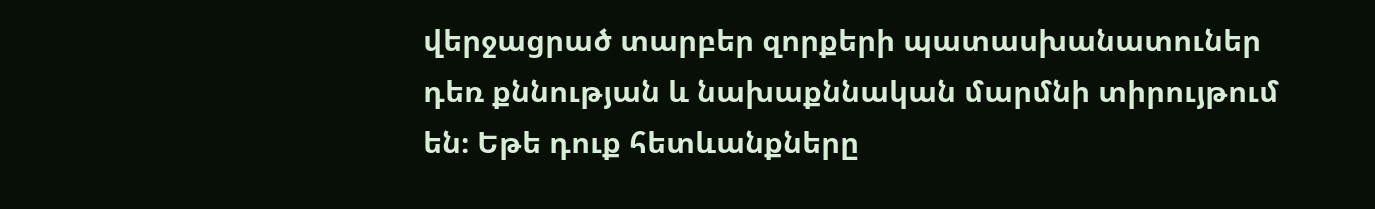վերջացրած տարբեր զորքերի պատասխանատուներ դեռ քննության և նախաքննական մարմնի տիրույթում են։ Եթե դուք հետևանքները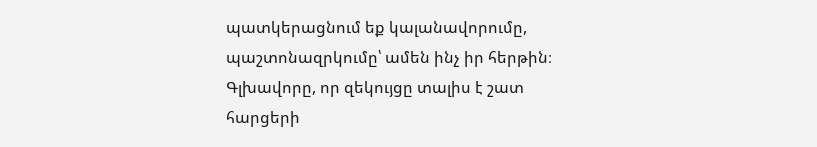պատկերացնում եք կալանավորումը, պաշտոնազրկումը՝ ամեն ինչ իր հերթին։ Գլխավորը, որ զեկույցը տալիս է շատ հարցերի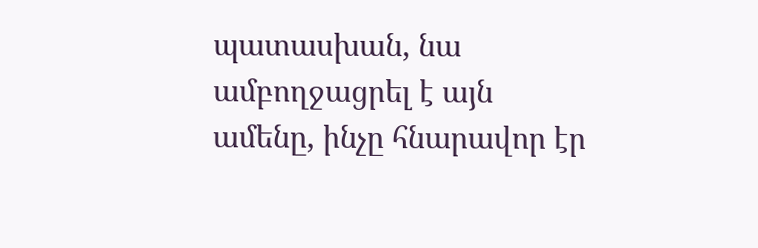պատասխան, նա ամբողջացրել է այն ամենը, ինչը հնարավոր էր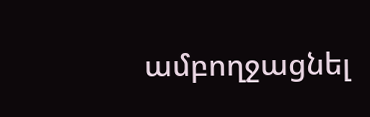ամբողջացնել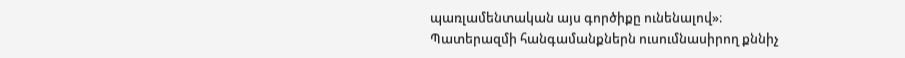պառլամենտական այս գործիքը ունենալով»։
Պատերազմի հանգամանքներն ուսումնասիրող քննիչ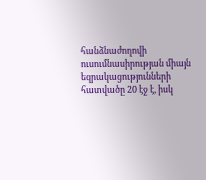հանձնաժողովի ուսումնասիրության միայն եզրակացությունների հատվածը 20 էջ է, իսկ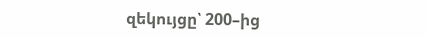զեկույցը՝ 200–ից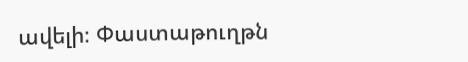ավելի։ Փաստաթուղթն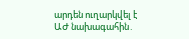արդեն ուղարկվել է ԱԺ նախագահին․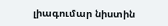լիագումար նիստին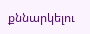քննարկելու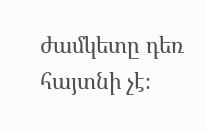ժամկետը դեռ հայտնի չէ։